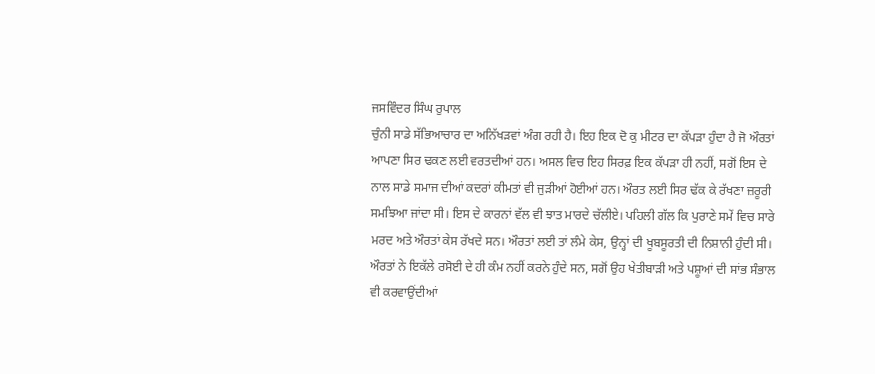ਜਸਵਿੰਦਰ ਸਿੰਘ ਰੁਪਾਲ
ਚੁੰਨੀ ਸਾਡੇ ਸੱਭਿਆਚਾਰ ਦਾ ਅਨਿੱਖੜਵਾਂ ਅੰਗ ਰਹੀ ਹੈ। ਇਹ ਇਕ ਦੋ ਕੁ ਮੀਟਰ ਦਾ ਕੱਪੜਾ ਹੁੰਦਾ ਹੈ ਜੋ ਔਰਤਾਂ ਆਪਣਾ ਸਿਰ ਢਕਣ ਲਈ ਵਰਤਦੀਆਂ ਹਨ। ਅਸਲ ਵਿਚ ਇਹ ਸਿਰਫ਼ ਇਕ ਕੱਪੜਾ ਹੀ ਨਹੀਂ, ਸਗੋਂ ਇਸ ਦੇ ਨਾਲ ਸਾਡੇ ਸਮਾਜ ਦੀਆਂ ਕਦਰਾਂ ਕੀਮਤਾਂ ਵੀ ਜੁੜੀਆਂ ਹੋਈਆਂ ਹਨ। ਔਰਤ ਲਈ ਸਿਰ ਢੱਕ ਕੇ ਰੱਖਣਾ ਜ਼ਰੂਰੀ ਸਮਝਿਆ ਜਾਂਦਾ ਸੀ। ਇਸ ਦੇ ਕਾਰਨਾਂ ਵੱਲ ਵੀ ਝਾਤ ਮਾਰਦੇ ਚੱਲੀਏ। ਪਹਿਲੀ ਗੱਲ ਕਿ ਪੁਰਾਣੇ ਸਮੇਂ ਵਿਚ ਸਾਰੇ ਮਰਦ ਅਤੇ ਔਰਤਾਂ ਕੇਸ ਰੱਖਦੇ ਸਨ। ਔਰਤਾਂ ਲਈ ਤਾਂ ਲੰਮੇ ਕੇਸ, ਉਨ੍ਹਾਂ ਦੀ ਖੂਬਸੂਰਤੀ ਦੀ ਨਿਸ਼ਾਨੀ ਹੁੰਦੀ ਸੀ। ਔਰਤਾਂ ਨੇ ਇਕੱਲੇ ਰਸੋਈ ਦੇ ਹੀ ਕੰਮ ਨਹੀਂ ਕਰਨੇ ਹੁੰਦੇ ਸਨ, ਸਗੋਂ ਉਹ ਖੇਤੀਬਾੜੀ ਅਤੇ ਪਸ਼ੂਆਂ ਦੀ ਸਾਂਭ ਸੰਭਾਲ ਵੀ ਕਰਵਾਉਂਦੀਆਂ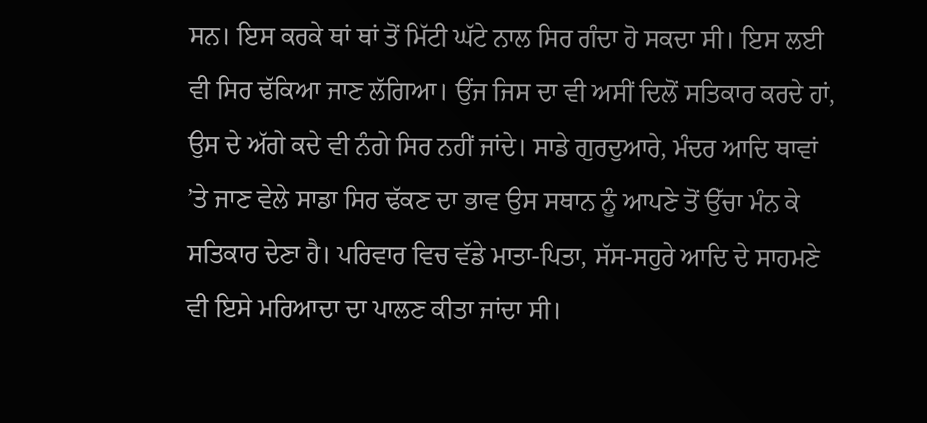ਸਨ। ਇਸ ਕਰਕੇ ਥਾਂ ਥਾਂ ਤੋਂ ਮਿੱਟੀ ਘੱਟੇ ਨਾਲ ਸਿਰ ਗੰਦਾ ਹੋ ਸਕਦਾ ਸੀ। ਇਸ ਲਈ ਵੀ ਸਿਰ ਢੱਕਿਆ ਜਾਣ ਲੱਗਿਆ। ਉਂਜ ਜਿਸ ਦਾ ਵੀ ਅਸੀਂ ਦਿਲੋਂ ਸਤਿਕਾਰ ਕਰਦੇ ਹਾਂ, ਉਸ ਦੇ ਅੱਗੇ ਕਦੇ ਵੀ ਨੰਗੇ ਸਿਰ ਨਹੀਂ ਜਾਂਦੇ। ਸਾਡੇ ਗੁਰਦੁਆਰੇ, ਮੰਦਰ ਆਦਿ ਥਾਵਾਂ ’ਤੇ ਜਾਣ ਵੇਲੇ ਸਾਡਾ ਸਿਰ ਢੱਕਣ ਦਾ ਭਾਵ ਉਸ ਸਥਾਨ ਨੂੰ ਆਪਣੇ ਤੋਂ ਉੱਚਾ ਮੰਨ ਕੇ ਸਤਿਕਾਰ ਦੇਣਾ ਹੈ। ਪਰਿਵਾਰ ਵਿਚ ਵੱਡੇ ਮਾਤਾ-ਪਿਤਾ, ਸੱਸ-ਸਹੁਰੇ ਆਦਿ ਦੇ ਸਾਹਮਣੇ ਵੀ ਇਸੇ ਮਰਿਆਦਾ ਦਾ ਪਾਲਣ ਕੀਤਾ ਜਾਂਦਾ ਸੀ।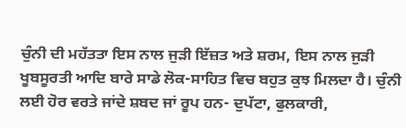ਚੁੰਨੀ ਦੀ ਮਹੱਤਤਾ ਇਸ ਨਾਲ ਜੁੜੀ ਇੱਜ਼ਤ ਅਤੇ ਸ਼ਰਮ, ਇਸ ਨਾਲ ਜੁੜੀ ਖੂਬਸੂਰਤੀ ਆਦਿ ਬਾਰੇ ਸਾਡੇ ਲੋਕ-ਸਾਹਿਤ ਵਿਚ ਬਹੁਤ ਕੁਝ ਮਿਲਦਾ ਹੈ। ਚੁੰਨੀ ਲਈ ਹੋਰ ਵਰਤੇ ਜਾਂਦੇ ਸ਼ਬਦ ਜਾਂ ਰੂਪ ਹਨ- ਦੁਪੱਟਾ, ਫੁਲਕਾਰੀ,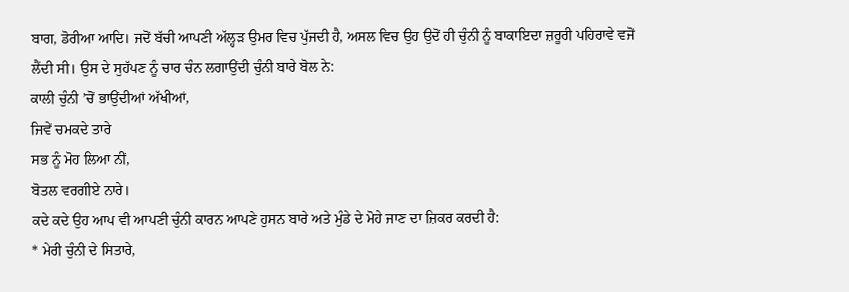ਬਾਗ, ਡੋਰੀਆ ਆਦਿ। ਜਦੋਂ ਬੱਚੀ ਆਪਣੀ ਅੱਲ੍ਹੜ ਉਮਰ ਵਿਚ ਪੁੱਜਦੀ ਹੈ, ਅਸਲ ਵਿਚ ਉਹ ਉਦੋਂ ਹੀ ਚੁੰਨੀ ਨੂੰ ਬਾਕਾਇਦਾ ਜ਼ਰੂਰੀ ਪਹਿਰਾਵੇ ਵਜੋਂ ਲੈਂਦੀ ਸੀ। ਉਸ ਦੇ ਸੁਹੱਪਣ ਨੂੰ ਚਾਰ ਚੰਨ ਲਗਾਉਂਦੀ ਚੁੰਨੀ ਬਾਰੇ ਬੋਲ ਨੇ:
ਕਾਲੀ ਚੁੰਨੀ ’ਚੋਂ ਭਾਉਂਦੀਆਂ ਅੱਖੀਆਂ,
ਜਿਵੇਂ ਚਮਕਦੇ ਤਾਰੇ
ਸਭ ਨੂੰ ਮੋਹ ਲਿਆ ਨੀਂ,
ਬੋਤਲ ਵਰਗੀਏ ਨਾਰੇ।
ਕਦੇ ਕਦੇ ਉਹ ਆਪ ਵੀ ਆਪਣੀ ਚੁੰਨੀ ਕਾਰਨ ਆਪਣੇ ਹੁਸਨ ਬਾਰੇ ਅਤੇ ਮੁੰਡੇ ਦੇ ਮੋਹੇ ਜਾਣ ਦਾ ਜ਼ਿਕਰ ਕਰਦੀ ਹੈ:
* ਮੇਰੀ ਚੁੰਨੀ ਦੇ ਸਿਤਾਰੇ,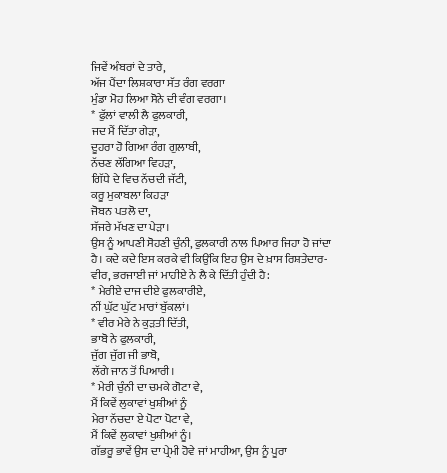ਜਿਵੇਂ ਅੰਬਰਾਂ ਦੇ ਤਾਰੇ,
ਅੱਜ ਪੈਂਦਾ ਲਿਸ਼ਕਾਰਾ ਸੱਤ ਰੰਗ ਵਰਗਾ
ਮੁੰਡਾ ਮੋਹ ਲਿਆ ਸੋਨੇ ਦੀ ਵੰਗ ਵਰਗਾ।
* ਫੁੱਲਾਂ ਵਾਲੀ ਲੈ ਫੁਲਕਾਰੀ,
ਜਦ ਮੈਂ ਦਿੱਤਾ ਗੇੜਾ,
ਦੂਹਰਾ ਹੋ ਗਿਆ ਰੰਗ ਗੁਲਾਬੀ,
ਨੱਚਣ ਲੱਗਿਆ ਵਿਹੜਾ,
ਗਿੱਧੇ ਦੇ ਵਿਚ ਨੱਚਦੀ ਜੱਟੀ,
ਕਰੂ ਮੁਕਾਬਲਾ ਕਿਹੜਾ
ਜੋਬਨ ਪਤਲੋ ਦਾ,
ਸੱਜਰੇ ਮੱਖਣ ਦਾ ਪੇੜਾ।
ਉਸ ਨੂੰ ਆਪਣੀ ਸੋਹਣੀ ਚੁੰਨੀ, ਫੁਲਕਾਰੀ ਨਾਲ ਪਿਆਰ ਜਿਹਾ ਹੋ ਜਾਂਦਾ ਹੈ। ਕਦੇ ਕਦੇ ਇਸ ਕਰਕੇ ਵੀ ਕਿਉਂਕਿ ਇਹ ਉਸ ਦੇ ਖ਼ਾਸ ਰਿਸ਼ਤੇਦਾਰ-ਵੀਰ, ਭਰਜਾਈ ਜਾਂ ਮਾਹੀਏ ਨੇ ਲੈ ਕੇ ਦਿੱਤੀ ਹੁੰਦੀ ਹੈ:
* ਮੇਰੀਏ ਦਾਜ ਦੀਏ ਫੁਲਕਾਰੀਏ,
ਨੀਂ ਘੁੱਟ ਘੁੱਟ ਮਾਰਾਂ ਬੁੱਕਲਾਂ।
* ਵੀਰ ਮੇਰੇ ਨੇ ਕੁੜਤੀ ਦਿੱਤੀ,
ਭਾਬੋ ਨੇ ਫੁਲਕਾਰੀ,
ਜੁੱਗ ਜੁੱਗ ਜੀ ਭਾਬੋ,
ਲੱਗੇ ਜਾਨ ਤੋਂ ਪਿਆਰੀ।
* ਮੇਰੀ ਚੁੰਨੀ ਦਾ ਚਮਕੇ ਗੋਟਾ ਵੇ,
ਮੈਂ ਕਿਵੇਂ ਲੁਕਾਵਾਂ ਖੁਸ਼ੀਆਂ ਨੂੰ
ਮੇਰਾ ਨੱਚਦਾ ਏ ਪੋਟਾ ਪੋਟਾ ਵੇ,
ਮੈਂ ਕਿਵੇਂ ਲੁਕਾਵਾਂ ਖੁਸ਼ੀਆਂ ਨੂੰ।
ਗੱਭਰੂ ਭਾਵੇਂ ਉਸ ਦਾ ਪ੍ਰੇਮੀ ਹੋਵੇ ਜਾਂ ਮਾਹੀਆ, ਉਸ ਨੂੰ ਪੂਰਾ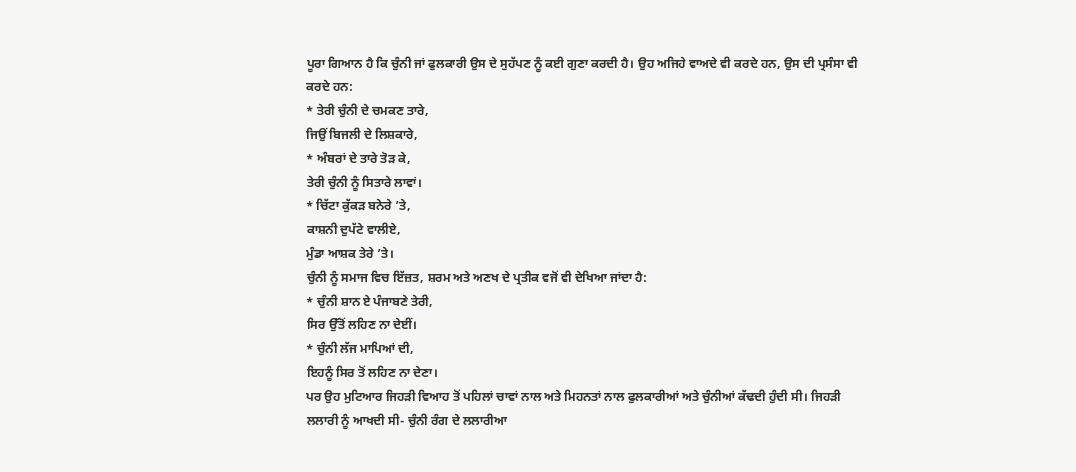ਪੂਰਾ ਗਿਆਨ ਹੈ ਕਿ ਚੁੰਨੀ ਜਾਂ ਫੁਲਕਾਰੀ ਉਸ ਦੇ ਸੁਹੱਪਣ ਨੂੰ ਕਈ ਗੁਣਾ ਕਰਦੀ ਹੈ। ਉਹ ਅਜਿਹੇ ਵਾਅਦੇ ਵੀ ਕਰਦੇ ਹਨ, ਉਸ ਦੀ ਪ੍ਰਸੰਸਾ ਵੀ ਕਰਦੇ ਹਨ:
* ਤੇਰੀ ਚੁੰਨੀ ਦੇ ਚਮਕਣ ਤਾਰੇ,
ਜਿਉਂ ਬਿਜਲੀ ਦੇ ਲਿਸ਼ਕਾਰੇ,
* ਅੰਬਰਾਂ ਦੇ ਤਾਰੇ ਤੋੜ ਕੇ,
ਤੇਰੀ ਚੁੰਨੀ ਨੂੰ ਸਿਤਾਰੇ ਲਾਵਾਂ।
* ਚਿੱਟਾ ਕੁੱਕੜ ਬਨੇਰੇ ’ਤੇ,
ਕਾਸ਼ਨੀ ਦੁਪੱਟੇ ਵਾਲੀਏ,
ਮੁੰਡਾ ਆਸ਼ਕ ਤੇਰੇ ’ਤੇ।
ਚੁੰਨੀ ਨੂੰ ਸਮਾਜ ਵਿਚ ਇੱਜ਼ਤ, ਸ਼ਰਮ ਅਤੇ ਅਣਖ ਦੇ ਪ੍ਰਤੀਕ ਵਜੋਂ ਵੀ ਦੇਖਿਆ ਜਾਂਦਾ ਹੈ:
* ਚੁੰਨੀ ਸ਼ਾਨ ਏ ਪੰਜਾਬਣੇ ਤੇਰੀ,
ਸਿਰ ਉੱਤੋਂ ਲਹਿਣ ਨਾ ਦੇਈਂ।
* ਚੁੰਨੀ ਲੱਜ ਮਾਪਿਆਂ ਦੀ,
ਇਹਨੂੰ ਸਿਰ ਤੋਂ ਲਹਿਣ ਨਾ ਦੇਣਾ।
ਪਰ ਉਹ ਮੁਟਿਆਰ ਜਿਹੜੀ ਵਿਆਹ ਤੋਂ ਪਹਿਲਾਂ ਚਾਵਾਂ ਨਾਲ ਅਤੇ ਮਿਹਨਤਾਂ ਨਾਲ ਫੁਲਕਾਰੀਆਂ ਅਤੇ ਚੁੰਨੀਆਂ ਕੱਢਦੀ ਹੁੰਦੀ ਸੀ। ਜਿਹੜੀ ਲਲਾਰੀ ਨੂੰ ਆਖਦੀ ਸੀ- ਚੁੰਨੀ ਰੰਗ ਦੇ ਲਲਾਰੀਆ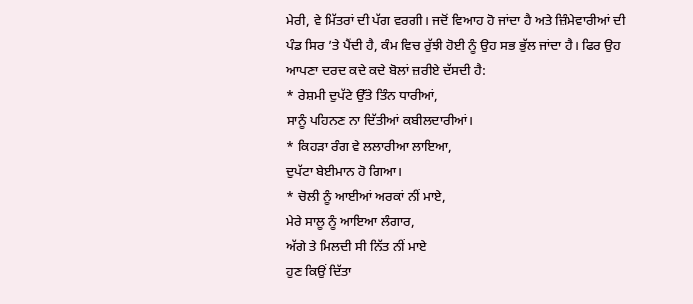ਮੇਰੀ, ਵੇ ਮਿੱਤਰਾਂ ਦੀ ਪੱਗ ਵਰਗੀ। ਜਦੋਂ ਵਿਆਹ ਹੋ ਜਾਂਦਾ ਹੈ ਅਤੇ ਜ਼ਿੰਮੇਵਾਰੀਆਂ ਦੀ ਪੰਡ ਸਿਰ ’ਤੇ ਪੈਂਦੀ ਹੈ, ਕੰਮ ਵਿਚ ਰੁੱਝੀ ਹੋਈ ਨੂੰ ਉਹ ਸਭ ਭੁੱਲ ਜਾਂਦਾ ਹੈ। ਫਿਰ ਉਹ ਆਪਣਾ ਦਰਦ ਕਦੇ ਕਦੇ ਬੋਲਾਂ ਜ਼ਰੀਏ ਦੱਸਦੀ ਹੈ:
* ਰੇਸ਼ਮੀ ਦੁਪੱਟੇ ਉੱਤੇ ਤਿੰਨ ਧਾਰੀਆਂ,
ਸਾਨੂੰ ਪਹਿਨਣ ਨਾ ਦਿੱਤੀਆਂ ਕਬੀਲਦਾਰੀਆਂ।
* ਕਿਹੜਾ ਰੰਗ ਵੇ ਲਲਾਰੀਆ ਲਾਇਆ,
ਦੁਪੱਟਾ ਬੇਈਮਾਨ ਹੋ ਗਿਆ।
* ਚੋਲੀ ਨੂੰ ਆਈਆਂ ਅਰਕਾਂ ਨੀਂ ਮਾਏ,
ਮੇਰੇ ਸਾਲੂ ਨੂੰ ਆਇਆ ਲੰਗਾਰ,
ਅੱਗੇ ਤੇ ਮਿਲਦੀ ਸੀ ਨਿੱਤ ਨੀਂ ਮਾਏ
ਹੁਣ ਕਿਉਂ ਦਿੱਤਾ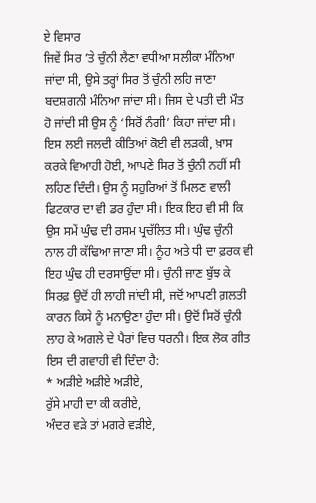ਏ ਵਿਸਾਰ
ਜਿਵੇਂ ਸਿਰ ’ਤੇ ਚੁੰਨੀ ਲੈਣਾ ਵਧੀਆ ਸਲੀਕਾ ਮੰਨਿਆ ਜਾਂਦਾ ਸੀ, ਉਸੇ ਤਰ੍ਹਾਂ ਸਿਰ ਤੋਂ ਚੁੰਨੀ ਲਹਿ ਜਾਣਾ ਬਦਸ਼ਗਨੀ ਮੰਨਿਆ ਜਾਂਦਾ ਸੀ। ਜਿਸ ਦੇ ਪਤੀ ਦੀ ਮੌਤ ਹੋ ਜਾਂਦੀ ਸੀ ਉਸ ਨੂੰ ‘ਸਿਰੋਂ ਨੰਗੀ’ ਕਿਹਾ ਜਾਂਦਾ ਸੀ। ਇਸ ਲਈ ਜਲਦੀ ਕੀਤਿਆਂ ਕੋਈ ਵੀ ਲੜਕੀ, ਖ਼ਾਸ ਕਰਕੇ ਵਿਆਹੀ ਹੋਈ, ਆਪਣੇ ਸਿਰ ਤੋਂ ਚੁੰਨੀ ਨਹੀਂ ਸੀ ਲਹਿਣ ਦਿੰਦੀ। ਉਸ ਨੂੰ ਸਹੁਰਿਆਂ ਤੋਂ ਮਿਲਣ ਵਾਲੀ ਫਿਟਕਾਰ ਦਾ ਵੀ ਡਰ ਹੁੰਦਾ ਸੀ। ਇਕ ਇਹ ਵੀ ਸੀ ਕਿ ਉਸ ਸਮੇਂ ਘੁੰਢ ਦੀ ਰਸਮ ਪ੍ਰਚੱਲਿਤ ਸੀ। ਘੁੰਢ ਚੁੰਨੀ ਨਾਲ ਹੀ ਕੱਢਿਆ ਜਾਣਾ ਸੀ। ਨੂੰਹ ਅਤੇ ਧੀ ਦਾ ਫ਼ਰਕ ਵੀ ਇਹ ਘੁੰਢ ਹੀ ਦਰਸਾਉਂਦਾ ਸੀ। ਚੁੰਨੀ ਜਾਣ ਬੁੱਝ ਕੇ ਸਿਰਫ਼ ਉਦੋਂ ਹੀ ਲਾਹੀ ਜਾਂਦੀ ਸੀ, ਜਦੋਂ ਆਪਣੀ ਗ਼ਲਤੀ ਕਾਰਨ ਕਿਸੇ ਨੂੰ ਮਨਾਉਣਾ ਹੁੰਦਾ ਸੀ। ਉਦੋਂ ਸਿਰੋਂ ਚੁੰਨੀ ਲਾਹ ਕੇ ਅਗਲੇ ਦੇ ਪੈਰਾਂ ਵਿਚ ਧਰਨੀ। ਇਕ ਲੋਕ ਗੀਤ ਇਸ ਦੀ ਗਵਾਹੀ ਵੀ ਦਿੰਦਾ ਹੈ:
* ਅੜੀਏ ਅੜੀਏ ਅੜੀਏ,
ਰੁੱਸੇ ਮਾਹੀ ਦਾ ਕੀ ਕਰੀਏ,
ਅੰਦਰ ਵੜੇ ਤਾਂ ਮਗਰੇ ਵੜੀਏ,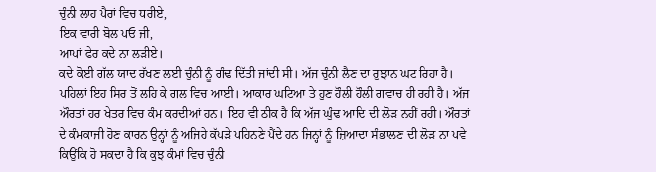ਚੁੰਨੀ ਲਾਹ ਪੈਰਾਂ ਵਿਚ ਧਰੀਏ,
ਇਕ ਵਾਰੀ ਬੋਲ ਪਓ ਜੀ,
ਆਪਾਂ ਫੇਰ ਕਦੇ ਨਾ ਲੜੀਏ।
ਕਦੇ ਕੋਈ ਗੱਲ ਯਾਦ ਰੱਖਣ ਲਈ ਚੁੰਨੀ ਨੂੰ ਗੰਢ ਦਿੱਤੀ ਜਾਂਦੀ ਸੀ। ਅੱਜ ਚੁੰਨੀ ਲੈਣ ਦਾ ਰੁਝਾਨ ਘਟ ਰਿਹਾ ਹੈ। ਪਹਿਲਾਂ ਇਹ ਸਿਰ ਤੋਂ ਲਹਿ ਕੇ ਗਲ ਵਿਚ ਆਈ। ਆਕਾਰ ਘਟਿਆ ਤੇ ਹੁਣ ਹੌਲੀ ਹੌਲੀ ਗਵਾਚ ਹੀ ਰਹੀ ਹੈ। ਅੱਜ ਔਰਤਾਂ ਹਰ ਖੇਤਰ ਵਿਚ ਕੰਮ ਕਰਦੀਆਂ ਹਨ। ਇਹ ਵੀ ਠੀਕ ਹੈ ਕਿ ਅੱਜ ਘੁੰਢ ਆਦਿ ਦੀ ਲੋੜ ਨਹੀਂ ਰਹੀ। ਔਰਤਾਂ ਦੇ ਕੰਮਕਾਜੀ ਹੋਣ ਕਾਰਨ ਉਨ੍ਹਾਂ ਨੂੰ ਅਜਿਹੇ ਕੱਪੜੇ ਪਹਿਨਣੇ ਪੈਂਦੇ ਹਨ ਜਿਨ੍ਹਾਂ ਨੂੰ ਜ਼ਿਆਦਾ ਸੰਭਾਲਣ ਦੀ ਲੋੜ ਨਾ ਪਵੇ ਕਿਉਂਕਿ ਹੋ ਸਕਦਾ ਹੈ ਕਿ ਕੁਝ ਕੰਮਾਂ ਵਿਚ ਚੁੰਨੀ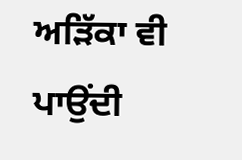ਅੜਿੱਕਾ ਵੀ ਪਾਉਂਦੀ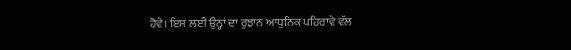ਹੋਵੇ। ਇਸ ਲਈ ਉਨ੍ਹਾਂ ਦਾ ਰੁਝਾਨ ਆਧੁਨਿਕ ਪਹਿਰਾਵੇ ਵੱਲ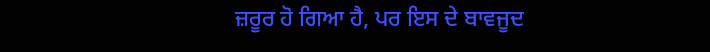ਜ਼ਰੂਰ ਹੋ ਗਿਆ ਹੈ, ਪਰ ਇਸ ਦੇ ਬਾਵਜੂਦ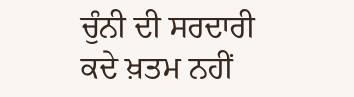ਚੁੰਨੀ ਦੀ ਸਰਦਾਰੀ ਕਦੇ ਖ਼ਤਮ ਨਹੀਂ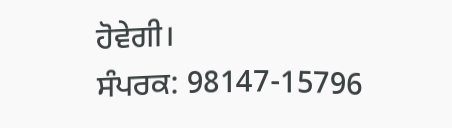ਹੋਵੇਗੀ।
ਸੰਪਰਕ: 98147-15796